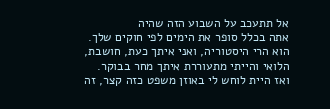אל תתעכב על השבוע הזה שהיה
אתה בכלל סופר את הימים לפי חוקים שלך.
הוא הרי היסטוריה, ואני איתך כעת, חושבת, הלואי והייתי מתעוררת איתך מחר בבוקר.
ואז היית לוחש לי באוזן משפט כזה קצר, זה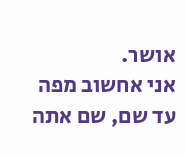אושר.
אני אחשוב מפה עד שם, שם אתה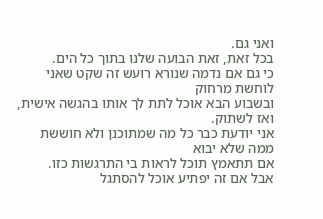ואני גם.
בכל זאת, זאת הבועה שלנו בתוך כל הים.
כי גם אם נדמה שנורא רועש זה שקט שאני לוחשת מרחוק
ובשבוע הבא אוכל לתת לך אותו בהגשה אישית, ואז לשתוק.
אני יודעת כבר כל מה שמתוכנן ולא חוששת ממה שלא יבוא
אם תתאמץ תוכל לראות בי התרגשות כזו.
אבל אם זה יפתיע אוכל להסתגל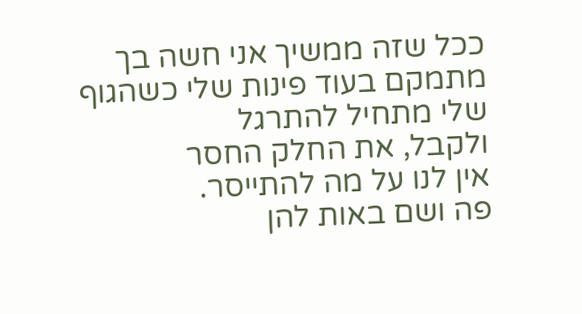ככל שזה ממשיך אני חשה בך מתמקם בעוד פינות שלי כשהגוף שלי מתחיל להתרגל
ולקבל, את החלק החסר
אין לנו על מה להתייסר.
פה ושם באות להן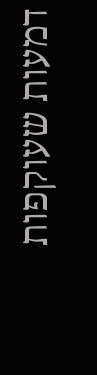דמעות שעוקפות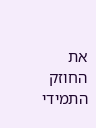את החוזק התמידי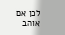לכן אם אוהב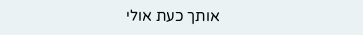אותך כעת אולי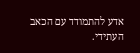אדע להתמודד עם הכאב העתידי.